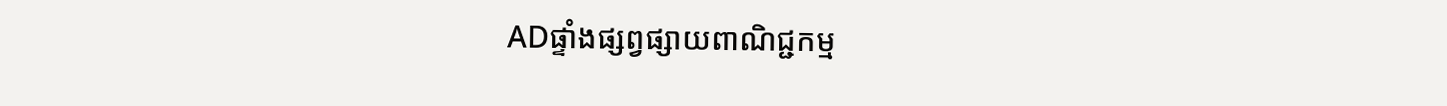ADផ្ទាំងផ្សព្វផ្សាយពាណិជ្ជកម្ម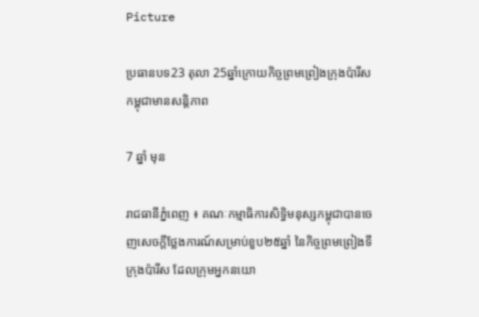Picture

ប្រធានបទ23 តុលា 25ឆ្នាំក្រោយកិច្ចព្រមព្រៀងក្រុងប៉ារីស កម្ពុជាមានសន្តិភាព

7 ឆ្នាំ មុន

រាជធានីភ្នំពេញ ៖ គណៈកម្មាធិការសិទ្ធិមនុស្សកម្ពុជាបានចេញសេចក្តីថ្លែងការណ៍សម្រាប់ខួប២៥ឆ្នាំ នៃកិច្ចព្រមព្រៀងទីក្រុងប៉ារីស ដែលក្រុមអ្នកនយោ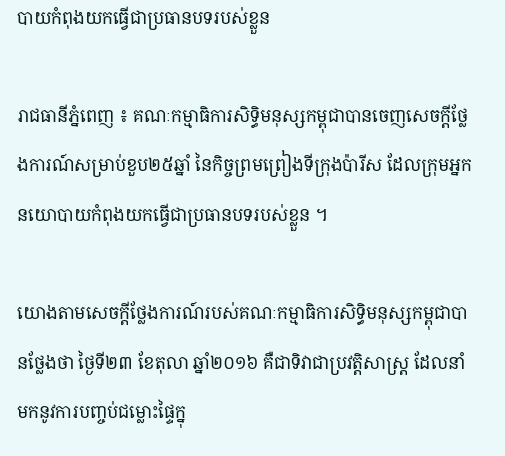បាយកំពុងយកធ្វើជាប្រធានបទរបស់ខ្លួន

រាជធានីភ្នំពេញ ៖ គណៈកម្មាធិការសិទ្ធិមនុស្សកម្ពុជាបានចេញសេចក្តីថ្លែងការណ៍សម្រាប់ខួប២៥ឆ្នាំ នៃកិច្ចព្រមព្រៀងទីក្រុងប៉ារីស ដែលក្រុមអ្នកនយោបាយកំពុងយកធ្វើជាប្រធានបទរបស់ខ្លួន ។

យោងតាមសេចក្តីថ្លែងការណ៍របស់គណៈកម្មាធិការសិទ្ធិមនុស្សកម្ពុជាបានថ្លែងថា ថ្ងៃទី២៣ ខែតុលា ឆ្នាំ២០១៦ គឺជាទិវាជាប្រវត្តិសាស្ត្រ ដែលនាំមកនូវការបញ្ចប់ជម្លោះផ្ទៃក្នុ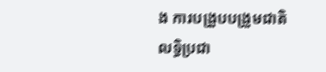ង ការបង្រួបបង្រួមជាតិ លទ្ធិប្រជា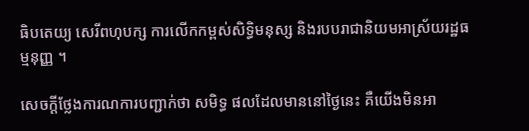ធិបតេយ្យ សេរីពហុបក្ស ការលើកកម្ពស់សិទ្ធិមនុស្ស និងរបបរាជានិយមអាស្រ័យរដ្ឋធម្មនុញ្ញ ។

សេចក្តីថ្លែងការណការបញ្ជាក់ថា សមិទ្ធ ផលដែលមាននៅថ្ងៃនេះ គឺយើងមិនអា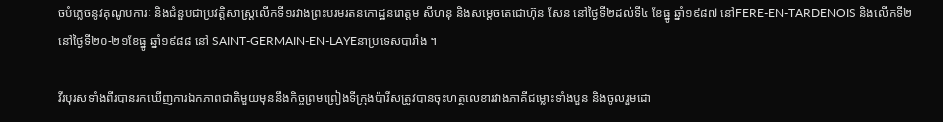ចបំភ្លេចនូវគុណូបការៈ និងជំនួបជាប្រវត្តិសាស្ត្រលើកទី១រវាងព្រះបរមរតនកោដ្ឋនរោត្តម សីហនុ និងសម្តេចតេជោហ៊ុន សែន នៅថ្ងៃទី២ដល់ទី៤ ខែធ្នូ ឆ្នាំ១៩៨៧ នៅFERE-EN-TARDENOIS និងលើកទី២នៅថ្ងៃទី២០-២១ខែធ្នូ ឆ្នាំ១៩៨៨ នៅ SAINT-GERMAIN-EN-LAYEនាប្រទេសបារាំង ។

វីរបុរសទាំងពីរបានរកឃើញការឯកភាពជាតិមួយមុននឹងកិច្ចព្រមព្រៀងទីក្រុងប៉ារីសត្រូវបានចុះហត្ថលេខារវាងភាគីជម្លោះទាំងបួន និងចូលរួមដោ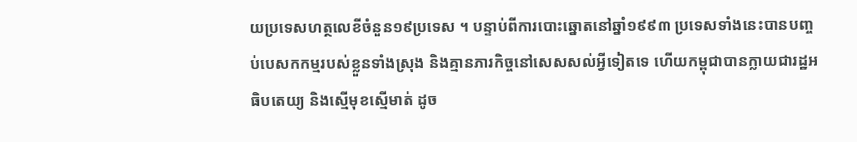យប្រទេសហត្ថលេខីចំនួន១៩ប្រទេស ។ បន្ទាប់ពីការបោះឆ្នោតនៅឆ្នាំ១៩៩៣ ប្រទេសទាំងនេះបានបញ្ចប់បេសកកម្មរបស់ខ្លួនទាំងស្រុង និងគ្មានភារកិច្ចនៅសេសសល់អ្វីទៀតទេ ហើយកម្ពុជាបានក្លាយជារដ្ឋអធិបតេយ្យ និងស្មើមុខស្មើមាត់ ដូច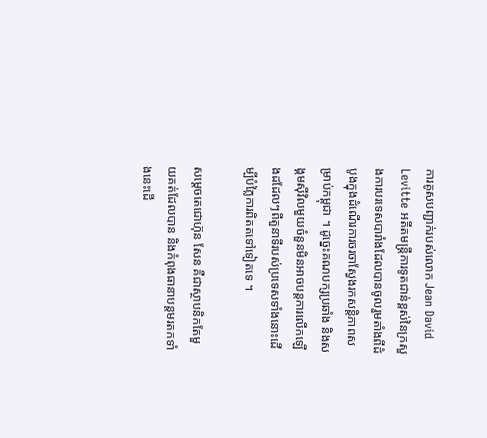ការគូសបញ្ជាក់របស់លោក Jean David Levitte អតីតមន្ត្រីការទូតជាន់ខ្ពស់នៃក្រសួងការបរទេសបារាំងដែលបានចូលរួមតាំងពីដំបូងក្នុងដំណើរការចរចាស្វែងរកសន្តិភាពសម្រាប់កម្ពុជា ។ ដូច្នេះគណបក្សប្រឆាំង និងសង្គមស៊ីវិលមួយចំនួនមិនអាចបន្តការលើកឡើងដដែលៗពីតួនាទីរបស់ប្រទេសទាំងនោះដើម្បីបំភ្លៃការពិតតទៅទៀតទេ ។

សម្តេចតេជោហ៊ុន សែន គឺជាស្ថាបនិកតែមួយគត់ដែលបាន និងកំពុងធានាបន្តមរតកទាំងនេះដើ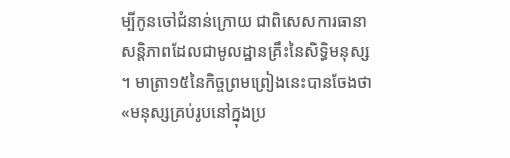ម្បីកូនចៅជំនាន់ក្រោយ ជាពិសេសការធានាសន្តិភាពដែលជាមូលដ្ឋានគ្រឹះនៃសិទ្ធិមនុស្ស ។ មាត្រា១៥នៃកិច្ចព្រមព្រៀងនេះបានចែងថា «មនុស្សគ្រប់រូបនៅក្នុងប្រ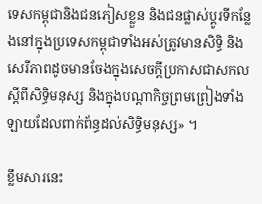ទេសកម្ពុជានិងជនភៀសខ្លួន និងជនផ្លាស់ប្តូរទីកន្លែងនៅក្នុងប្រទេសកម្ពុជាទាំងអស់ត្រូវមានសិទិ្ធ និងសេរីភាពដូចមានចែងក្នុងសេចក្តីប្រកាសជាសកលស្តីពីសិទិ្ធមនុស្ស និងក្នុងបណ្តាកិច្ចព្រមព្រៀងទាំងឡាយដែលពាក់ព័ន្ធដល់សិទិ្ធមនុស្ស» ។

ខ្លឹមសារនេះ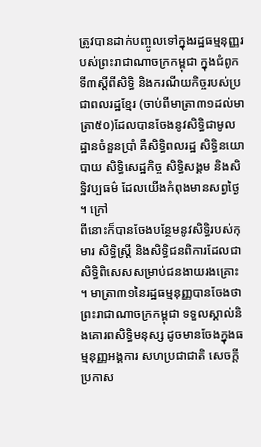ត្រូវបានដាក់បញ្ចូលទៅក្នុងរដ្ឋធម្មនុញ្ញរបស់ព្រះរាជាណាចក្រកម្ពុជា ក្នុងជំពូកទី៣ស្តីពីសិទ្ធិ និងករណីយកិច្ចរបស់ប្រជាពលរដ្ឋខ្មែរ (ចាប់ពីមាត្រា៣១ដល់មាត្រា៥០)ដែលបានចែងនូវសិទ្ធិជាមូលដ្ឋានចំនួនប្រាំ គឺសិទ្ធិពលរដ្ឋ សិទ្ធិនយោបាយ សិទ្ធិសេដ្ឋកិច្ច សិទ្ធិសង្គម និងសិទ្ឋិវប្បធម៌ ដែលយើងកំពុងមានសព្វថ្ងៃ ។ ក្រៅ
ពីនោះក៏បានចែងបន្ថែមនូវសិទ្ធិរបស់កុមារ សិទ្ធិស្ត្រី និងសិទ្ធិជនពិការដែលជាសិទ្ធិពិសេសសម្រាប់ជនងាយរងគ្រោះ ។ មាត្រា៣១នៃរដ្ឋធម្មនុញ្ញបានចែងថា ព្រះរាជាណាចក្រកម្ពុជា ទទួលស្គាល់និងគោរពសិទិ្ធមនុស្ស ដូចមានចែងក្នុងធម្មនុញ្ញអង្គការ សហប្រជាជាតិ សេចក្តីប្រកាស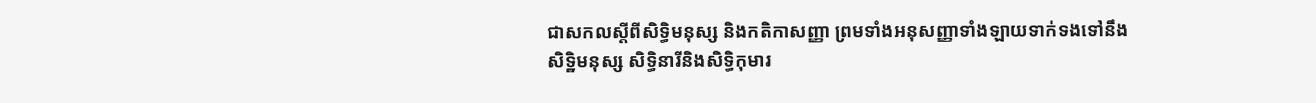ជាសកលស្តីពីសិទិ្ធមនុស្ស និងកតិកាសញ្ញា ព្រមទាំងអនុសញ្ញាទាំងឡាយទាក់ទងទៅនឹងសិទ្ឋិមនុស្ស សិទិ្ធនារីនិងសិទិ្ធកុមារ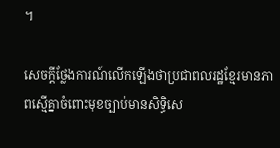។

សេចក្តីថ្លែងការណ៍លើកឡើងថាប្រជាពលរដ្ឋខ្មែរមានភាពស្មើគ្នាចំពោះមុខច្បាប់មានសិទ្ធិសេ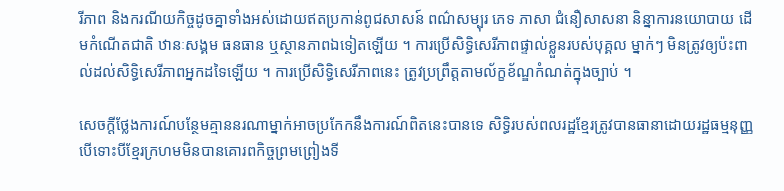រីភាព និងករណីយកិច្ចដូចគ្នាទាំងអស់ដោយឥតប្រកាន់ពូជសាសន៍ ពណ៌សម្បុរ ភេទ ភាសា ជំនឿសាសនា និន្នាការនយោបាយ ដើមកំណើតជាតិ ឋានៈសង្គម ធនធាន ឬស្ថានភាពឯទៀតឡើយ ។ ការប្រើសិទិ្ធសេរីភាពផ្ទាល់ខ្លួនរបស់បុគ្គល ម្នាក់ៗ មិនត្រូវឲ្យប៉ះពាល់ដល់សិទ្ធិសេរីភាពអ្នកដទៃឡើយ ។ ការប្រើសិទិ្ធសេរីភាពនេះ ត្រូវប្រព្រឹត្តតាមល័ក្ខខ័ណ្ឌកំណត់ក្នុងច្បាប់ ។

សេចក្តីថ្លែងការណ៍បន្ថែមគ្មាននរណាម្នាក់អាចប្រកែកនឹងការណ៍ពិតនេះបានទេ សិទ្ធិរបស់ពលរដ្ឋខ្មែរត្រូវបានធានាដោយរដ្ឋធម្មនុញ្ញ បើទោះបីខ្មែរក្រហមមិនបានគោរពកិច្ចព្រមព្រៀងទី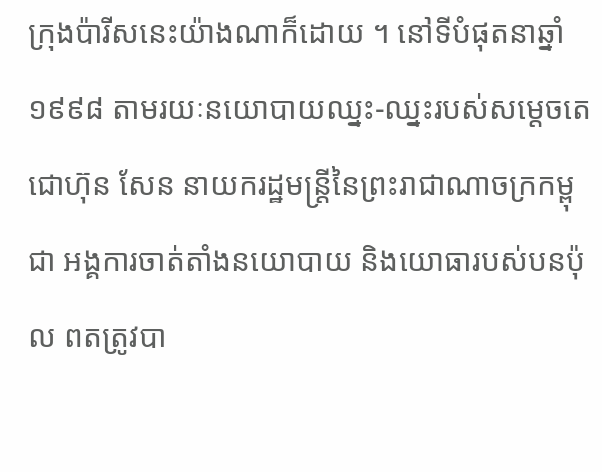ក្រុងប៉ារីសនេះយ៉ាងណាក៏ដោយ ។ នៅទីបំផុតនាឆ្នាំ១៩៩៨ តាមរយៈនយោបាយឈ្នះ-ឈ្នះរបស់សម្តេចតេជោហ៊ុន សែន នាយករដ្ឋមន្ត្រីនៃព្រះរាជាណាចក្រកម្ពុជា អង្គការចាត់តាំងនយោបាយ និងយោធារបស់បនប៉ុល ពតត្រូវបា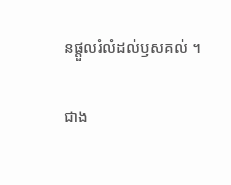នផ្តួលរំលំដល់ឫសគល់ ។

ជាង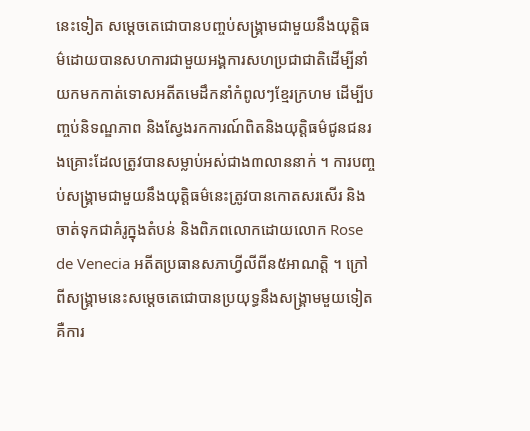នេះទៀត សម្តេចតេជោបានបញ្ចប់សង្គ្រាមជាមួយនឹងយុត្តិធម៌ដោយបានសហការជាមួយអង្គការសហប្រជាជាតិដើម្បីនាំយកមកកាត់ទោសអតីតមេដឹកនាំកំពូលៗខ្មែរក្រហម ដើម្បីបញ្ចប់និទណ្ឌភាព និងស្វែងរកការណ៍ពិតនិងយុត្តិធម៌ជូនជនរងគ្រោះដែលត្រូវបានសម្លាប់អស់ជាង៣លាននាក់ ។ ការបញ្ចប់សង្គ្រាមជាមួយនឹងយុត្តិធម៌នេះត្រូវបានកោតសរសើរ និងចាត់ទុកជាគំរូក្នុងតំបន់ និងពិភពលោកដោយលោក Rose de Venecia អតីតប្រធានសភាហ្វីលីពីន៥អាណត្តិ ។ ក្រៅពីសង្គ្រាមនេះសម្តេចតេជោបានប្រយុទ្ធនឹងសង្គ្រាមមួយទៀតគឺការ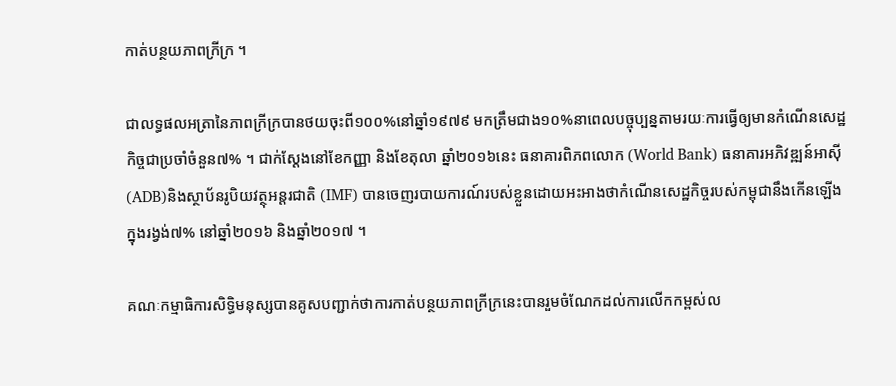កាត់បន្ថយភាពក្រីក្រ ។

ជាលទ្ធផលអត្រានៃភាពក្រីក្របានថយចុះពី១០០%នៅឆ្នាំ១៩៧៩ មកត្រឹមជាង១០%នាពេលបច្ចុប្បន្នតាមរយៈការធ្វើឲ្យមានកំណើនសេដ្ឋកិច្ចជាប្រចាំចំនួន៧% ។ ជាក់ស្តែងនៅខែកញ្ញា និងខែតុលា ឆ្នាំ២០១៦នេះ ធនាគារពិភពលោក (World Bank) ធនាគារអភិវឌ្ឍន៍អាស៊ី (ADB)និងស្ថាប័នរូបិយវត្ថុអន្ដរជាតិ (IMF) បានចេញរបាយការណ៍របស់ខ្លួនដោយអះអាងថាកំណើនសេដ្ឋកិច្ចរបស់កម្ពុជានឹងកើនឡើងក្នុងរង្វង់៧% នៅឆ្នាំ២០១៦ និងឆ្នាំ២០១៧ ។

គណៈកម្មាធិការសិទ្ធិមនុស្សបានគូសបញ្ជាក់ថាការកាត់បន្ថយភាពក្រីក្រនេះបានរួមចំណែកដល់ការលើកកម្ពស់ល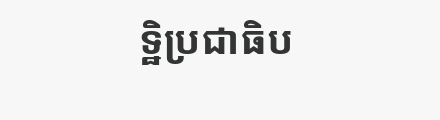ទ្ឋិប្រជាធិប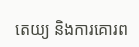តេយ្យ និងការគោរព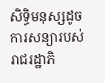សិទ្ធិមនុស្សដូចការសន្យារបស់រាជរដ្ឋាភិ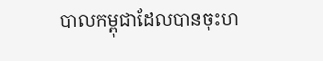បាលកម្ពុជាដែលបានចុះហ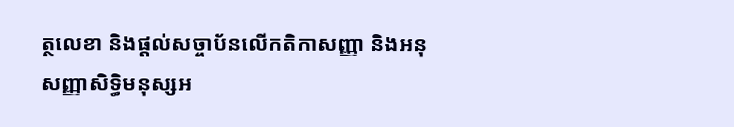ត្ថលេខា និងផ្តល់សច្ចាប័នលើកតិកាសញ្ញា និងអនុសញ្ញាសិទ្ធិមនុស្សអ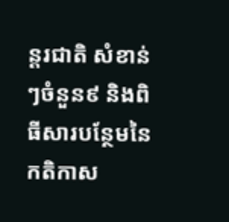ន្តរជាតិ សំខាន់ៗចំនួន៩ និងពិធីសារបន្ថែមនៃកតិកាស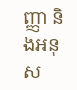ញ្ញា និងអនុស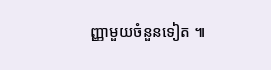ញ្ញាមួយចំនួនទៀត ៕